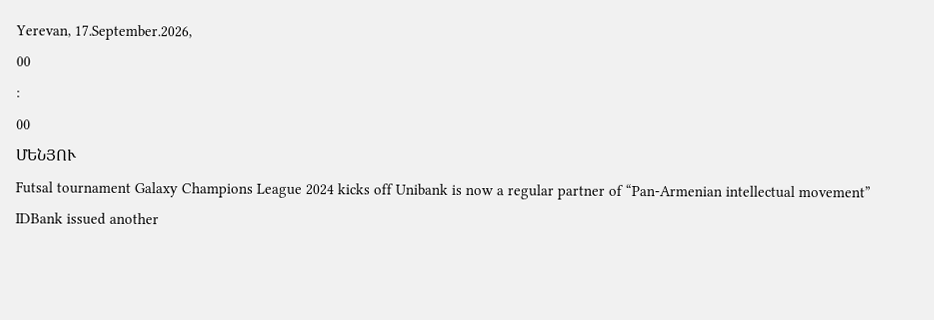Yerevan, 17.September.2026,
00
:
00
ՄԵՆՅՈՒ
Futsal tournament Galaxy Champions League 2024 kicks off Unibank is now a regular partner of “Pan-Armenian intellectual movement” IDBank issued another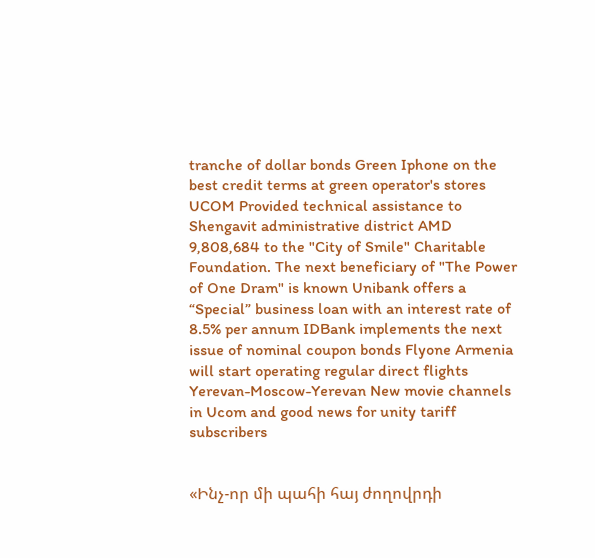tranche of dollar bonds Green Iphone on the best credit terms at green operator's stores UCOM Provided technical assistance to Shengavit administrative district AMD 9,808,684 to the "City of Smile" Charitable Foundation. The next beneficiary of "The Power of One Dram" is known Unibank offers a “Special” business loan with an interest rate of 8.5% per annum IDBank implements the next issue of nominal coupon bonds Flyone Armenia will start operating regular direct flights Yerevan-Moscow-Yerevan New movie channels in Ucom and good news for unity tariff subscribers


«Ինչ-որ մի պահի հայ ժողովրդի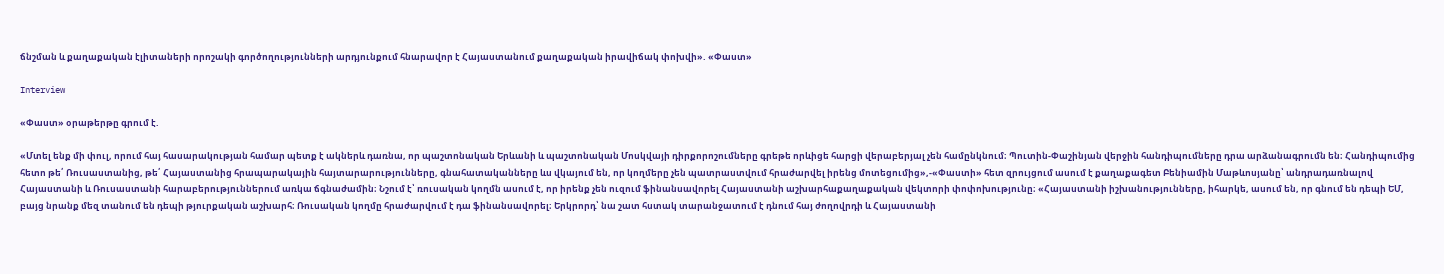ճնշման և քաղաքական էլիտաների որոշակի գործողությունների արդյունքում հնարավոր է Հայաստանում քաղաքական իրավիճակ փոխվի». «Փաստ»

Interview

«Փաստ» օրաթերթը գրում է.

«Մտել ենք մի փուլ, որում հայ հասարակության համար պետք է ակներև դառնա, որ պաշտոնական Երևանի և պաշտոնական Մոսկվայի դիրքորոշումները գրեթե որևիցե հարցի վերաբերյալ չեն համընկնում։ Պուտին-Փաշինյան վերջին հանդիպումները դրա արձանագրումն են։ Հանդիպումից հետո թե՛ Ռուսաստանից, թե՛ Հայաստանից հրապարակային հայտարարությունները, գնահատականները ևս վկայում են, որ կողմերը չեն պատրաստվում հրաժարվել իրենց մոտեցումից»,-«Փաստի» հետ զրույցում ասում է քաղաքագետ Բենիամին Մաթևոսյանը՝ անդրադառնալով Հայաստանի և Ռուսաստանի հարաբերություններում առկա ճգնաժամին։ Նշում է՝ ռուսական կողմն ասում է, որ իրենք չեն ուզում ֆինանսավորել Հայաստանի աշխարհաքաղաքական վեկտորի փոփոխությունը։ «Հայաստանի իշխանությունները, իհարկե, ասում են, որ գնում են դեպի ԵՄ, բայց նրանք մեզ տանում են դեպի թյուրքական աշխարհ։ Ռուսական կողմը հրաժարվում է դա ֆինանսավորել։ Երկրորդ՝ նա շատ հստակ տարանջատում է դնում հայ ժողովրդի և Հայաստանի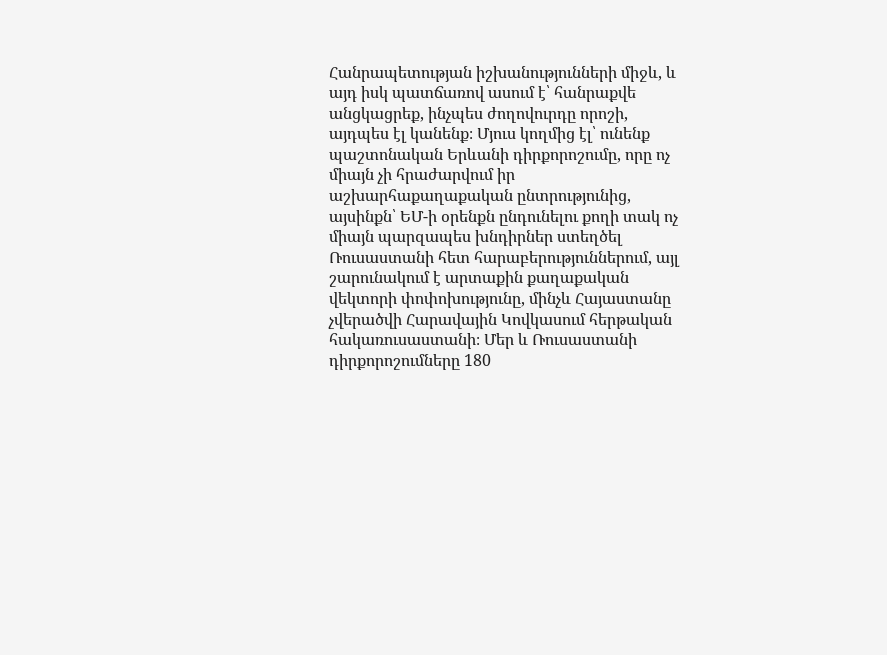Հանրապետության իշխանությունների միջև, և այդ իսկ պատճառով ասում է՝ հանրաքվե անցկացրեք, ինչպես ժողովուրդը որոշի, այդպես էլ կանենք։ Մյուս կողմից էլ՝ ունենք պաշտոնական Երևանի դիրքորոշումը, որը ոչ միայն չի հրաժարվում իր աշխարհաքաղաքական ընտրությունից, այսինքն՝ ԵՄ-ի օրենքն ընդունելու քողի տակ ոչ միայն պարզապես խնդիրներ ստեղծել Ռուսաստանի հետ հարաբերություններում, այլ շարունակում է արտաքին քաղաքական վեկտորի փոփոխությունը, մինչև Հայաստանը չվերածվի Հարավային Կովկասում հերթական հակառուսաստանի։ Մեր և Ռուսաստանի դիրքորոշումները 180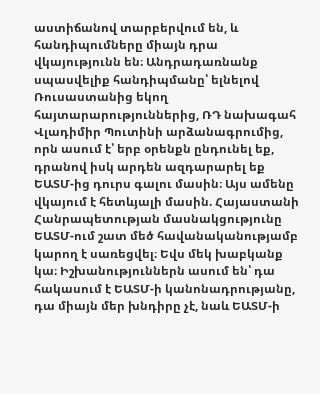աստիճանով տարբերվում են, և հանդիպումները միայն դրա վկայությունն են։ Անդրադառնանք սպասվելիք հանդիպմանը՝ ելնելով Ռուսաստանից եկող հայտարարություններից, ՌԴ նախագահ Վլադիմիր Պուտինի արձանագրումից, որն ասում է՝ երբ օրենքն ընդունել եք, դրանով իսկ արդեն ազդարարել եք ԵԱՏՄ-ից դուրս գալու մասին։ Այս ամենը վկայում է հետևյալի մասին. Հայաստանի Հանրապետության մասնակցությունը ԵԱՏՄ-ում շատ մեծ հավանականությամբ կարող է սառեցվել։ Եվս մեկ խաբկանք կա։ Իշխանություններն ասում են՝ դա հակասում է ԵԱՏՄ-ի կանոնադրությանը, դա միայն մեր խնդիրը չէ, նաև ԵԱՏՄ-ի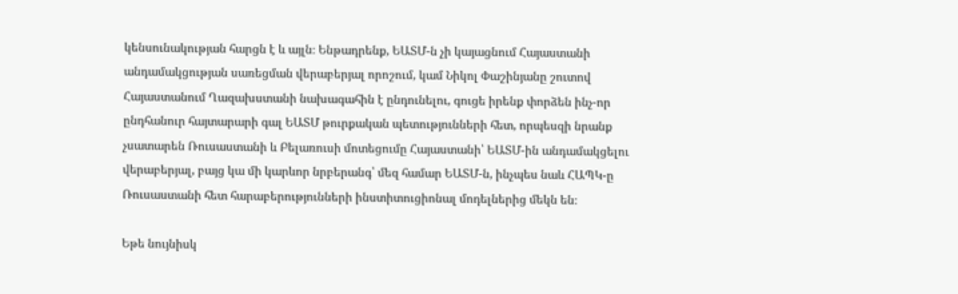կենսունակության հարցն է և այլն։ Ենթադրենք, ԵԱՏՄ-ն չի կայացնում Հայաստանի անդամակցության սառեցման վերաբերյալ որոշում, կամ Նիկոլ Փաշինյանը շուտով Հայաստանում Ղազախստանի նախագահին է ընդունելու, գուցե իրենք փորձեն ինչ-որ ընդհանուր հայտարարի գալ ԵԱՏՄ թուրքական պետությունների հետ, որպեսզի նրանք չսատարեն Ռուսաստանի և Բելառուսի մոտեցումը Հայաստանի՝ ԵԱՏՄ-ին անդամակցելու վերաբերյալ, բայց կա մի կարևոր նրբերանգ՝ մեզ համար ԵԱՏՄ-ն, ինչպես նաև ՀԱՊԿ-ը Ռուսաստանի հետ հարաբերությունների ինստիտուցիոնալ մոդելներից մեկն են։

Եթե նույնիսկ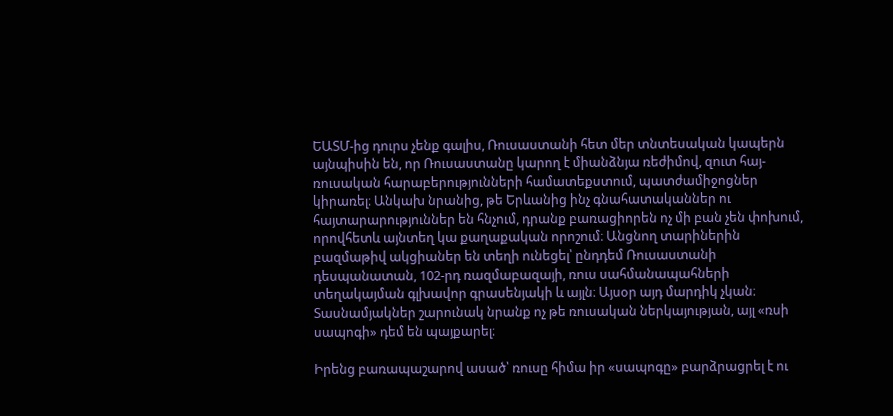ԵԱՏՄ-ից դուրս չենք գալիս, Ռուսաստանի հետ մեր տնտեսական կապերն այնպիսին են, որ Ռուսաստանը կարող է միանձնյա ռեժիմով, զուտ հայ-ռուսական հարաբերությունների համատեքստում, պատժամիջոցներ կիրառել։ Անկախ նրանից, թե Երևանից ինչ գնահատականներ ու հայտարարություններ են հնչում, դրանք բառացիորեն ոչ մի բան չեն փոխում, որովհետև այնտեղ կա քաղաքական որոշում։ Անցնող տարիներին բազմաթիվ ակցիաներ են տեղի ունեցել՝ ընդդեմ Ռուսաստանի դեսպանատան, 102-րդ ռազմաբազայի, ռուս սահմանապահների տեղակայման գլխավոր գրասենյակի և այլն։ Այսօր այդ մարդիկ չկան։ Տասնամյակներ շարունակ նրանք ոչ թե ռուսական ներկայության, այլ «ռսի սապոգի» դեմ են պայքարել։

Իրենց բառապաշարով ասած՝ ռուսը հիմա իր «սապոգը» բարձրացրել է ու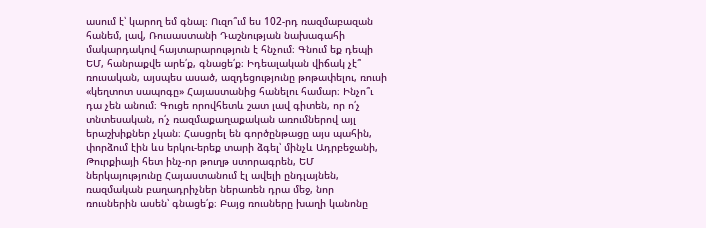ասում է՝ կարող եմ գնալ։ Ուզո՞ւմ ես 102-րդ ռազմաբազան հանեմ, լավ, Ռուսաստանի Դաշնության նախագահի մակարդակով հայտարարություն է հնչում։ Գնում եք դեպի ԵՄ, հանրաքվե արե՛ք, գնացե՛ք։ Իդեալական վիճակ չէ՞ ռուսական, այսպես ասած, ազդեցությունը թոթափելու, ռուսի «կեղտոտ սապոգը» Հայաստանից հանելու համար։ Ինչո՞ւ դա չեն անում։ Գուցե որովհետև շատ լավ գիտեն, որ ո՛չ տնտեսական, ո՛չ ռազմաքաղաքական առումներով այլ երաշխիքներ չկան։ Հասցրել են գործընթացը այս պահին, փորձում էին ևս երկու-երեք տարի ձգել՝ մինչև Ադրբեջանի, Թուրքիայի հետ ինչ-որ թուղթ ստորագրեն, ԵՄ ներկայությունը Հայաստանում էլ ավելի ընդլայնեն, ռազմական բաղադրիչներ ներառեն դրա մեջ, նոր ռուսներին ասեն՝ գնացե՛ք։ Բայց ռուսները խաղի կանոնը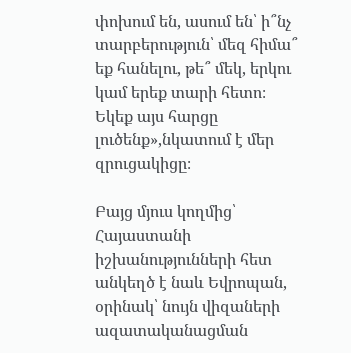փոխում են, ասում են՝ ի՞նչ տարբերություն՝ մեզ հիմա՞ եք հանելու, թե՞ մեկ, երկու կամ երեք տարի հետո։ Եկեք այս հարցը լուծենք»,նկատում է մեր զրուցակիցը։

Բայց մյուս կողմից՝ Հայաստանի իշխանությունների հետ անկեղծ է նաև Եվրոպան, օրինակ՝ նույն վիզաների ազատականացման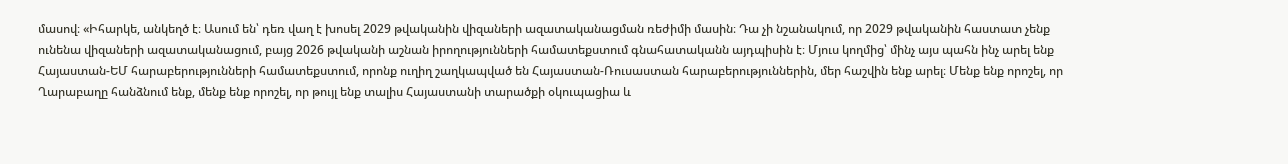մասով։ «Իհարկե, անկեղծ է։ Ասում են՝ դեռ վաղ է խոսել 2029 թվականին վիզաների ազատականացման ռեժիմի մասին։ Դա չի նշանակում, որ 2029 թվականին հաստատ չենք ունենա վիզաների ազատականացում, բայց 2026 թվականի աշնան իրողությունների համատեքստում գնահատականն այդպիսին է։ Մյուս կողմից՝ մինչ այս պահն ինչ արել ենք Հայաստան-ԵՄ հարաբերությունների համատեքստում, որոնք ուղիղ շաղկապված են Հայաստան-Ռուսաստան հարաբերություններին, մեր հաշվին ենք արել։ Մենք ենք որոշել, որ Ղարաբաղը հանձնում ենք, մենք ենք որոշել, որ թույլ ենք տալիս Հայաստանի տարածքի օկուպացիա և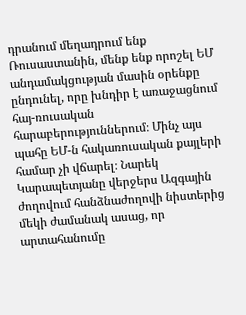դրանում մեղադրում ենք Ռուսաստանին, մենք ենք որոշել ԵՄ անդամակցության մասին օրենքը ընդունել, որը խնդիր է առաջացնում հայ-ռուսական հարաբերություններում։ Մինչ այս պահը ԵՄ-ն հակառուսական քայլերի համար չի վճարել։ Նարեկ Կարապետյանը վերջերս Ազգային ժողովում հանձնաժողովի նիստերից մեկի ժամանակ ասաց, որ արտահանումը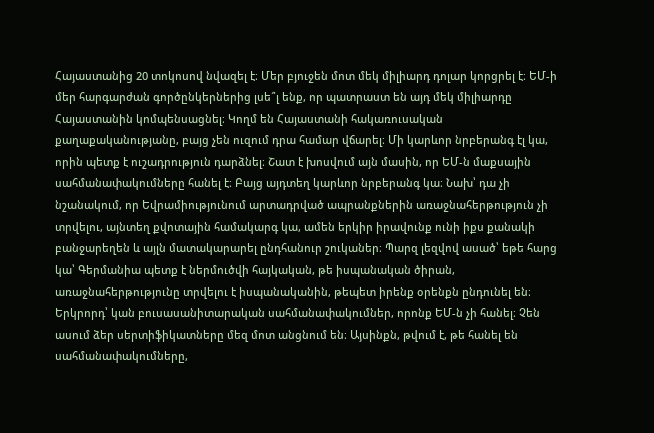Հայաստանից 20 տոկոսով նվազել է։ Մեր բյուջեն մոտ մեկ միլիարդ դոլար կորցրել է։ ԵՄ-ի մեր հարգարժան գործընկերներից լսե՞լ ենք, որ պատրաստ են այդ մեկ միլիարդը Հայաստանին կոմպենսացնել։ Կողմ են Հայաստանի հակառուսական քաղաքականությանը, բայց չեն ուզում դրա համար վճարել։ Մի կարևոր նրբերանգ էլ կա, որին պետք է ուշադրություն դարձնել։ Շատ է խոսվում այն մասին, որ ԵՄ-ն մաքսային սահմանափակումները հանել է։ Բայց այդտեղ կարևոր նրբերանգ կա։ Նախ՝ դա չի նշանակում, որ Եվրամիությունում արտադրված ապրանքներին առաջնահերթություն չի տրվելու, այնտեղ քվոտային համակարգ կա, ամեն երկիր իրավունք ունի իքս քանակի բանջարեղեն և այլն մատակարարել ընդհանուր շուկաներ։ Պարզ լեզվով ասած՝ եթե հարց կա՝ Գերմանիա պետք է ներմուծվի հայկական, թե իսպանական ծիրան, առաջնահերթությունը տրվելու է իսպանականին, թեպետ իրենք օրենքն ընդունել են։ Երկրորդ՝ կան բուսասանիտարական սահմանափակումներ, որոնք ԵՄ-ն չի հանել։ Չեն ասում ձեր սերտիֆիկատները մեզ մոտ անցնում են։ Այսինքն, թվում է, թե հանել են սահմանափակումները,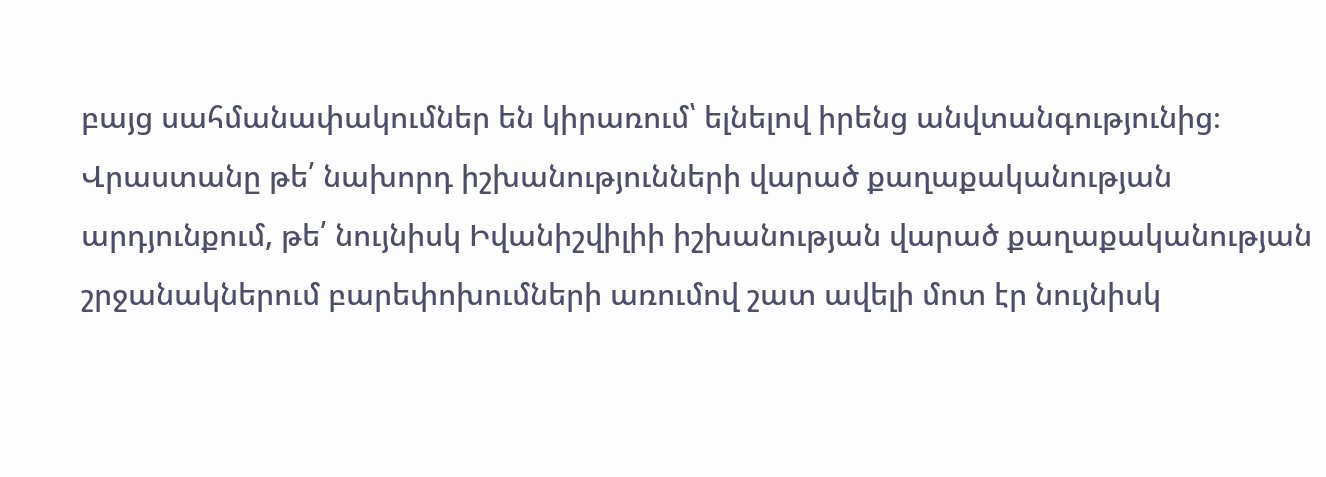բայց սահմանափակումներ են կիրառում՝ ելնելով իրենց անվտանգությունից։ Վրաստանը թե՛ նախորդ իշխանությունների վարած քաղաքականության արդյունքում, թե՛ նույնիսկ Իվանիշվիլիի իշխանության վարած քաղաքականության շրջանակներում բարեփոխումների առումով շատ ավելի մոտ էր նույնիսկ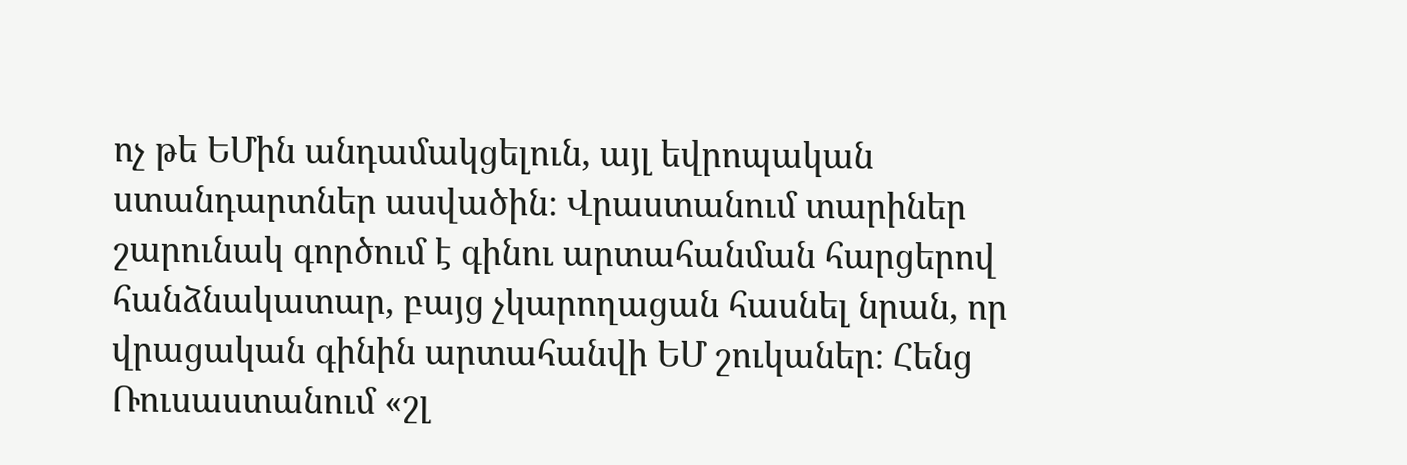ոչ թե ԵՄին անդամակցելուն, այլ եվրոպական ստանդարտներ ասվածին։ Վրաստանում տարիներ շարունակ գործում է գինու արտահանման հարցերով հանձնակատար, բայց չկարողացան հասնել նրան, որ վրացական գինին արտահանվի ԵՄ շուկաներ։ Հենց Ռուսաստանում «շլ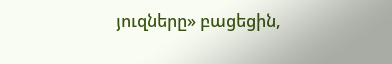յուզները» բացեցին,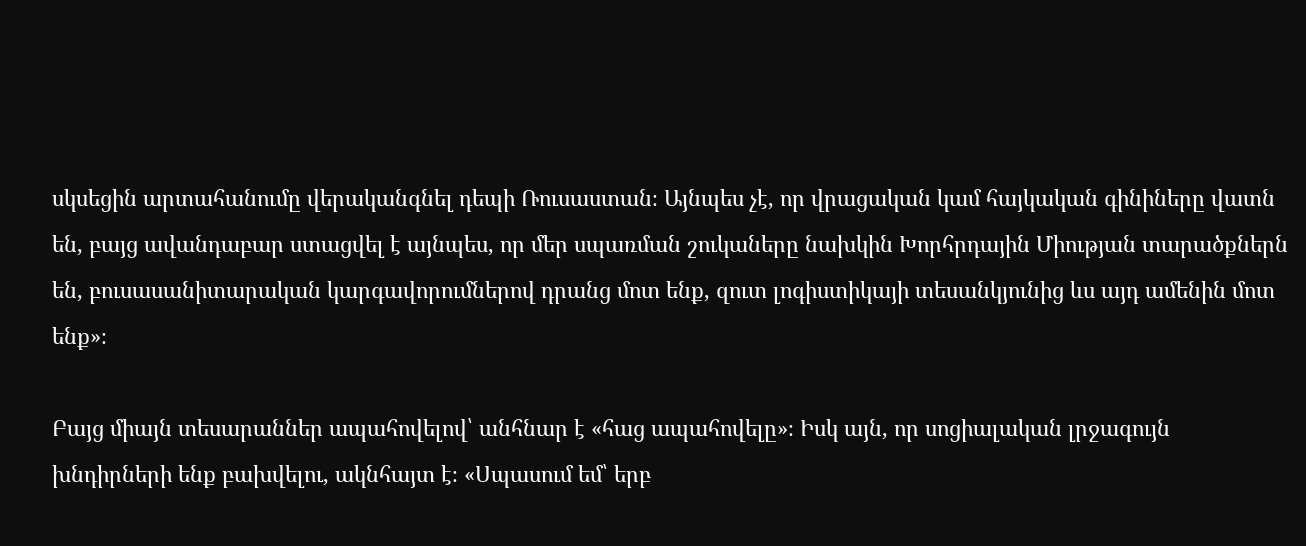սկսեցին արտահանումը վերականգնել դեպի Ռուսաստան։ Այնպես չէ, որ վրացական կամ հայկական գինիները վատն են, բայց ավանդաբար ստացվել է այնպես, որ մեր սպառման շուկաները նախկին Խորհրդային Միության տարածքներն են, բուսասանիտարական կարգավորումներով դրանց մոտ ենք, զուտ լոգիստիկայի տեսանկյունից ևս այդ ամենին մոտ ենք»։

Բայց միայն տեսարաններ ապահովելով՝ անհնար է «հաց ապահովելը»։ Իսկ այն, որ սոցիալական լրջագույն խնդիրների ենք բախվելու, ակնհայտ է։ «Սպասում եմ՝ երբ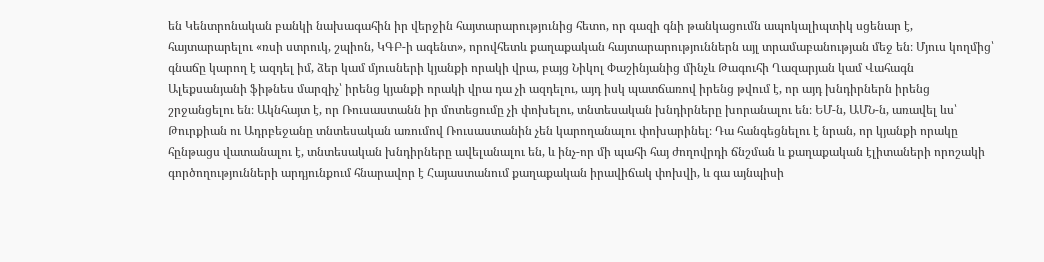են Կենտրոնական բանկի նախագահին իր վերջին հայտարարությունից հետո, որ գազի գնի թանկացումն ապոկալիպտիկ սցենար է, հայտարարելու «ռսի ստրուկ, շպիոն, ԿԳԲ-ի ագենտ», որովհետև քաղաքական հայտարարություններն այլ տրամաբանության մեջ են։ Մյուս կողմից՝ գնաճը կարող է ազդել իմ, ձեր կամ մյուսների կյանքի որակի վրա, բայց Նիկոլ Փաշինյանից մինչև Թագուհի Ղազարյան կամ Վահագն Ալեքսանյանի ֆիթնես մարզիչ՝ իրենց կյանքի որակի վրա դա չի ազդելու, այդ իսկ պատճառով իրենց թվում է, որ այդ խնդիրներն իրենց շրջանցելու են։ Ակնհայտ է, որ Ռուսաստանն իր մոտեցումը չի փոխելու, տնտեսական խնդիրները խորանալու են։ ԵՄ-ն, ԱՄՆ-ն, առավել ևս՝ Թուրքիան ու Ադրբեջանը տնտեսական առումով Ռուսաստանին չեն կարողանալու փոխարինել։ Դա հանգեցնելու է նրան, որ կյանքի որակը հընթացս վատանալու է, տնտեսական խնդիրները ավելանալու են, և ինչ-որ մի պահի հայ ժողովրդի ճնշման և քաղաքական էլիտաների որոշակի գործողությունների արդյունքում հնարավոր է Հայաստանում քաղաքական իրավիճակ փոխվի, և գա այնպիսի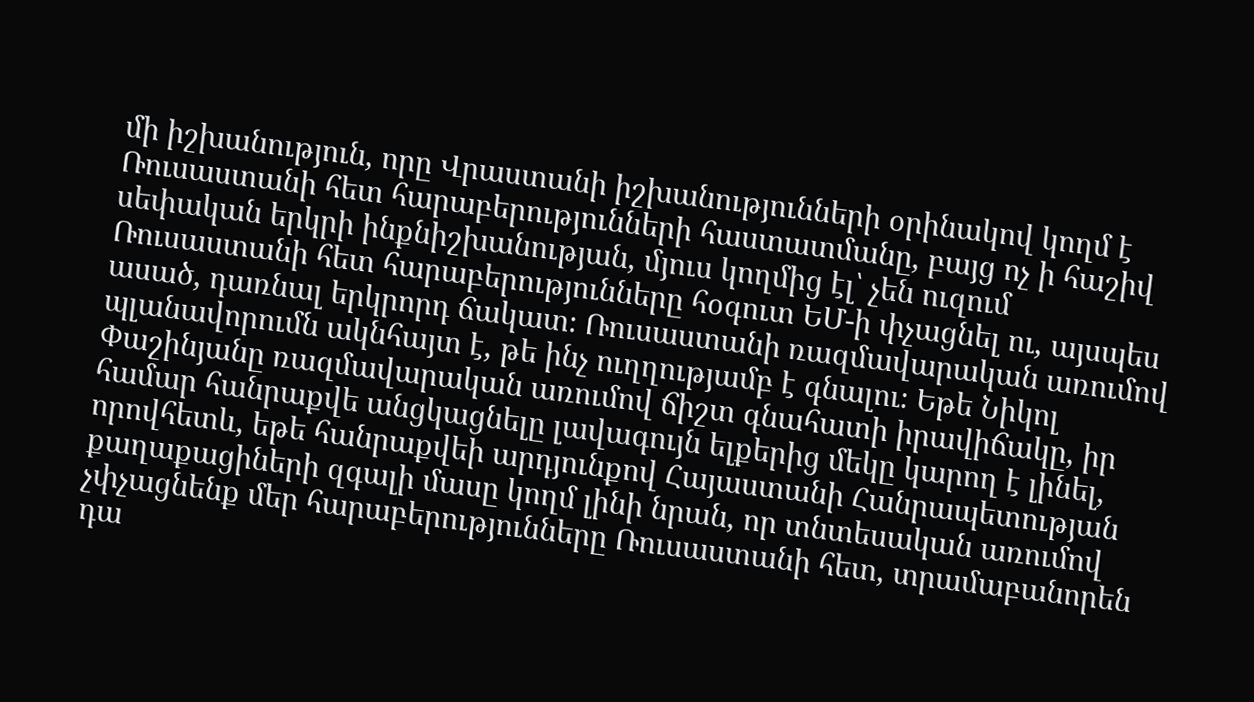մի իշխանություն, որը Վրաստանի իշխանությունների օրինակով կողմ է Ռուսաստանի հետ հարաբերությունների հաստատմանը, բայց ոչ ի հաշիվ սեփական երկրի ինքնիշխանության, մյուս կողմից էլ՝ չեն ուզում Ռուսաստանի հետ հարաբերությունները հօգուտ ԵՄ-ի փչացնել ու, այսպես ասած, դառնալ երկրորդ ճակատ։ Ռուսաստանի ռազմավարական առումով պլանավորումն ակնհայտ է, թե ինչ ուղղությամբ է գնալու։ Եթե Նիկոլ Փաշինյանը ռազմավարական առումով ճիշտ գնահատի իրավիճակը, իր համար հանրաքվե անցկացնելը լավագույն ելքերից մեկը կարող է լինել, որովհետև, եթե հանրաքվեի արդյունքով Հայաստանի Հանրապետության քաղաքացիների զգալի մասը կողմ լինի նրան, որ տնտեսական առումով չփչացնենք մեր հարաբերությունները Ռուսաստանի հետ, տրամաբանորեն դա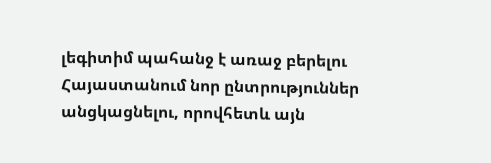լեգիտիմ պահանջ է առաջ բերելու Հայաստանում նոր ընտրություններ անցկացնելու, որովհետև այն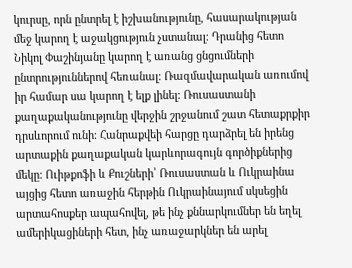կուրսը, որն ընտրել է իշխանությունը, հասարակության մեջ կարող է աջակցություն չստանալ։ Դրանից հետո Նիկոլ Փաշինյանը կարող է առանց ցնցումների ընտրություններով հեռանալ։ Ռազմավարական առումով իր համար սա կարող է ելք լինել։ Ռուսաստանի քաղաքականությունը վերջին շրջանում շատ հետաքրքիր դրսևորում ունի։ Հանրաքվեի հարցը դարձրել են իրենց արտաքին քաղաքական կարևորագույն գործիքներից մեկը։ Ուիթքոֆի և Քուշների՝ Ռուսաստան և Ուկրաինա այցից հետո առաջին հերթին Ուկրաինայում սկսեցին արտահոսքեր ապահովել, թե ինչ քննարկումներ են եղել ամերիկացիների հետ, ինչ առաջարկներ են արել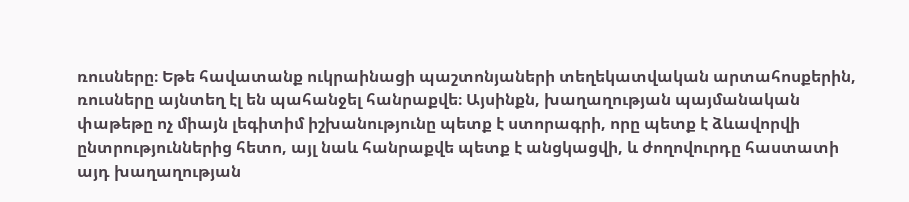ռուսները։ Եթե հավատանք ուկրաինացի պաշտոնյաների տեղեկատվական արտահոսքերին, ռուսները այնտեղ էլ են պահանջել հանրաքվե։ Այսինքն, խաղաղության պայմանական փաթեթը ոչ միայն լեգիտիմ իշխանությունը պետք է ստորագրի, որը պետք է ձևավորվի ընտրություններից հետո, այլ նաև հանրաքվե պետք է անցկացվի, և ժողովուրդը հաստատի այդ խաղաղության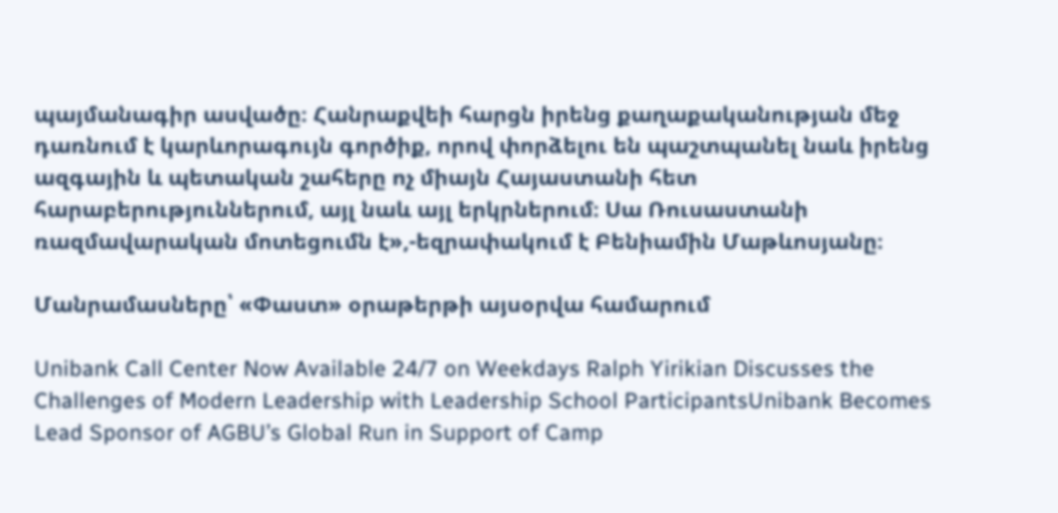պայմանագիր ասվածը։ Հանրաքվեի հարցն իրենց քաղաքականության մեջ դառնում է կարևորագույն գործիք, որով փորձելու են պաշտպանել նաև իրենց ազգային և պետական շահերը ոչ միայն Հայաստանի հետ հարաբերություններում, այլ նաև այլ երկրներում։ Սա Ռուսաստանի ռազմավարական մոտեցումն է»,-եզրափակում է Բենիամին Մաթևոսյանը։

Մանրամասները՝ «Փաստ» օրաթերթի այսօրվա համարում

Unibank Call Center Now Available 24/7 on Weekdays Ralph Yirikian Discusses the Challenges of Modern Leadership with Leadership School ParticipantsUnibank Becomes Lead Sponsor of AGBU’s Global Run in Support of Camp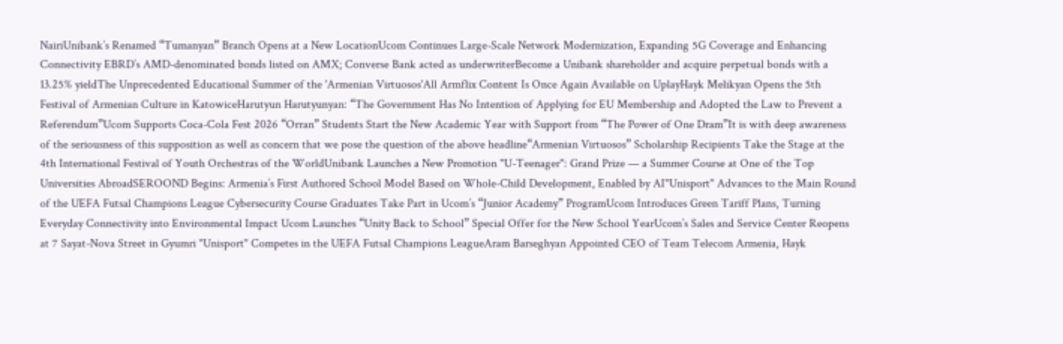NairiUnibank’s Renamed “Tumanyan” Branch Opens at a New LocationUcom Continues Large-Scale Network Modernization, Expanding 5G Coverage and Enhancing Connectivity EBRD’s AMD-denominated bonds listed on AMX; Converse Bank acted as underwriterBecome a Unibank shareholder and acquire perpetual bonds with a 13.25% yieldThe Unprecedented Educational Summer of the 'Armenian Virtuosos'All Armflix Content Is Once Again Available on UplayHayk Melikyan Opens the 5th Festival of Armenian Culture in KatowiceHarutyun Harutyunyan: “The Government Has No Intention of Applying for EU Membership and Adopted the Law to Prevent a Referendum”Ucom Supports Coca-Cola Fest 2026 “Orran” Students Start the New Academic Year with Support from “The Power of One Dram”It is with deep awareness of the seriousness of this supposition as well as concern that we pose the question of the above headline“Armenian Virtuosos” Scholarship Recipients Take the Stage at the 4th International Festival of Youth Orchestras of the WorldUnibank Launches a New Promotion "U-Teenager": Grand Prize — a Summer Course at One of the Top Universities AbroadSEROOND Begins: Armenia’s First Authored School Model Based on Whole-Child Development, Enabled by AI"Unisport" Advances to the Main Round of the UEFA Futsal Champions League Cybersecurity Course Graduates Take Part in Ucom’s “Junior Academy” ProgramUcom Introduces Green Tariff Plans, Turning Everyday Connectivity into Environmental Impact Ucom Launches “Unity Back to School” Special Offer for the New School YearUcom’s Sales and Service Center Reopens at 7 Sayat-Nova Street in Gyumri "Unisport" Competes in the UEFA Futsal Champions LeagueAram Barseghyan Appointed CEO of Team Telecom Armenia, Hayk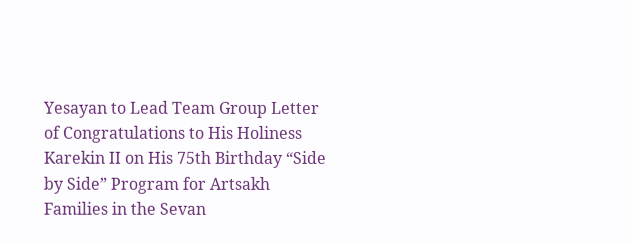Yesayan to Lead Team Group Letter of Congratulations to His Holiness Karekin II on His 75th Birthday “Side by Side” Program for Artsakh Families in the Sevan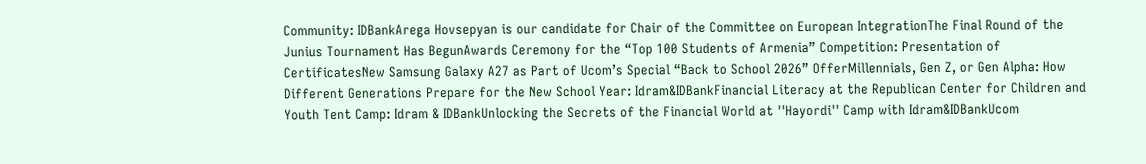Community: IDBankArega Hovsepyan is our candidate for Chair of the Committee on European IntegrationThe Final Round of the Junius Tournament Has BegunAwards Ceremony for the “Top 100 Students of Armenia” Competition: Presentation of CertificatesNew Samsung Galaxy A27 as Part of Ucom’s Special “Back to School 2026” OfferMillennials, Gen Z, or Gen Alpha: How Different Generations Prepare for the New School Year: Idram&IDBankFinancial Literacy at the Republican Center for Children and Youth Tent Camp: Idram & IDBankUnlocking the Secrets of the Financial World at ''Hayordi'' Camp with Idram&IDBankUcom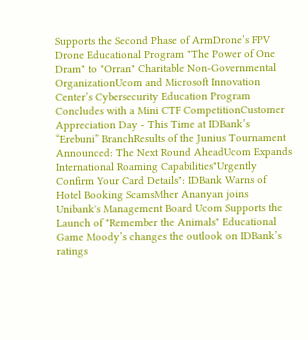Supports the Second Phase of ArmDrone’s FPV Drone Educational Program "The Power of One Dram" to "Orran" Charitable Non-Governmental OrganizationUcom and Microsoft Innovation Center’s Cybersecurity Education Program Concludes with a Mini CTF CompetitionCustomer Appreciation Day - This Time at IDBank’s “Erebuni” BranchResults of the Junius Tournament Announced: The Next Round AheadUcom Expands International Roaming Capabilities"Urgently Confirm Your Card Details": IDBank Warns of Hotel Booking ScamsMher Ananyan joins Unibank's Management Board Ucom Supports the Launch of "Remember the Animals" Educational Game Moody’s changes the outlook on IDBank’s ratings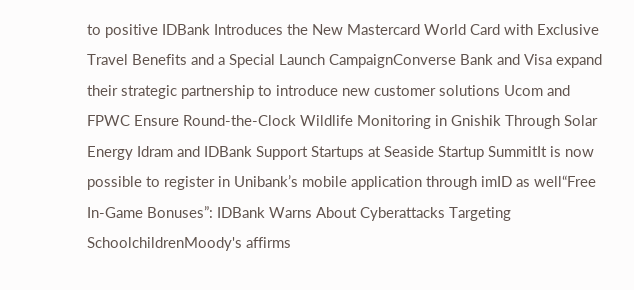to positive IDBank Introduces the New Mastercard World Card with Exclusive Travel Benefits and a Special Launch CampaignConverse Bank and Visa expand their strategic partnership to introduce new customer solutions Ucom and FPWC Ensure Round-the-Clock Wildlife Monitoring in Gnishik Through Solar Energy Idram and IDBank Support Startups at Seaside Startup SummitIt is now possible to register in Unibank’s mobile application through imID as well“Free In-Game Bonuses”: IDBank Warns About Cyberattacks Targeting SchoolchildrenMoody's affirms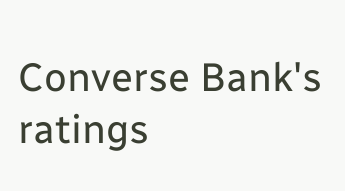Converse Bank's ratings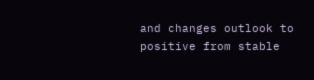and changes outlook to positive from stable